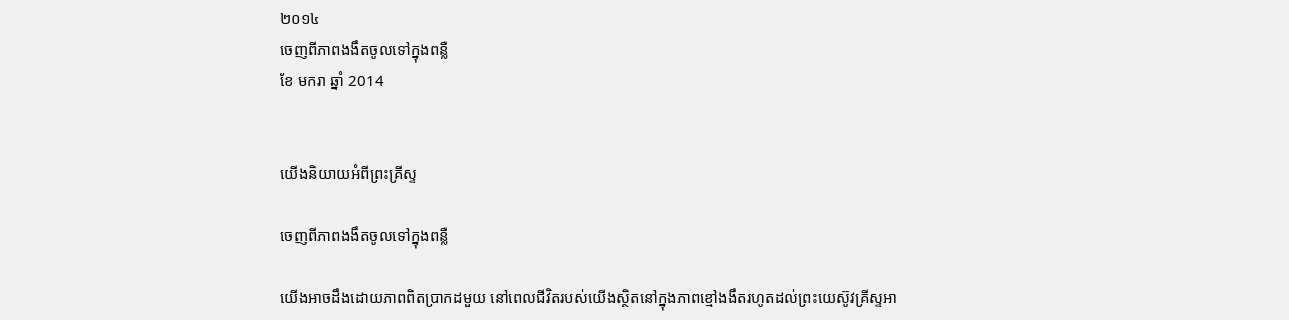២០១៤
ចេញពីភាពងងឹតចូលទៅក្នុងពន្លឺ
ខែ មករា ឆ្នាំ 2014


យើងនិយាយអំពីព្រះគ្រីស្ទ

ចេញពីភាពងងឹតចូលទៅក្នុងពន្លឺ

យើងអាចដឹងដោយភាពពិតប្រាកដមួយ នៅពេលជីវិតរបស់យើងស្ថិតនៅក្នុងភាពខ្មៅងងឹតរហូតដល់ព្រះយេស៊ូវគ្រីស្ទអា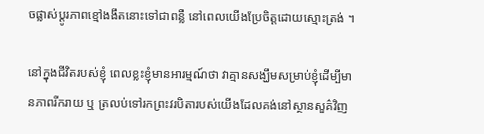ចផ្លាស់ប្ដូរភាពខ្មៅងងឹតនោះទៅជាពន្លឺ នៅពេលយើងប្រែចិត្តដោយស្មោះត្រង់ ។

នៅក្នុងជីវិតរបស់ខ្ញុំ ពេលខ្លះខ្ញុំមានអារម្មណ៍ថា វាគ្មានសង្ឃឹមសម្រាប់ខ្ញុំដើម្បីមានភាពរីករាយ ឬ ត្រលប់ទៅរកព្រះវរបិតារបស់យើងដែលគង់នៅស្ថានសួគ៌វិញ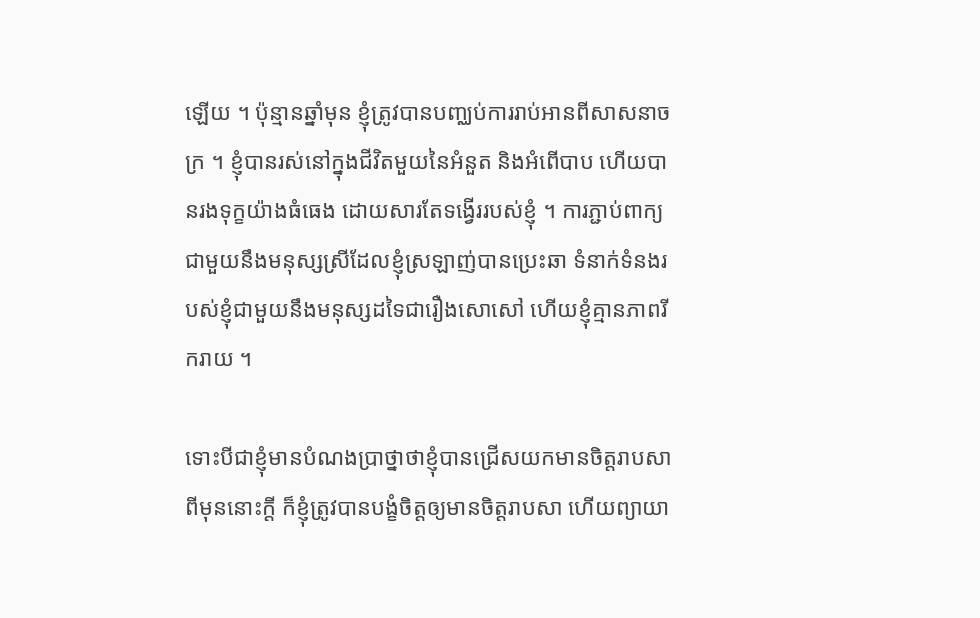ឡើយ ។ ប៉ុន្មានឆ្នាំមុន ខ្ញុំត្រូវបានបញ្ឈប់ការរាប់អានពីសាសនាចក្រ ។ ខ្ញុំបានរស់នៅក្នុងជីវិតមួយនៃអំនួត និងអំពើបាប ហើយបានរងទុក្ខយ៉ាងធំធេង ដោយសារតែទង្វើររបស់ខ្ញុំ ។ ការភ្ជាប់ពាក្យជាមួយនឹងមនុស្សស្រីដែលខ្ញុំស្រឡាញ់បានប្រេះឆា ទំនាក់ទំនងរបស់ខ្ញុំជាមួយនឹងមនុស្សដទៃជារឿងសោសៅ ហើយខ្ញុំគ្មានភាពរីករាយ ។

ទោះបីជាខ្ញុំមានបំណងប្រាថ្នាថាខ្ញុំបានជ្រើសយកមានចិត្តរាបសាពីមុននោះក្ដី ក៏ខ្ញុំត្រូវបានបង្ខំចិត្តឲ្យមានចិត្តរាបសា ហើយព្យាយា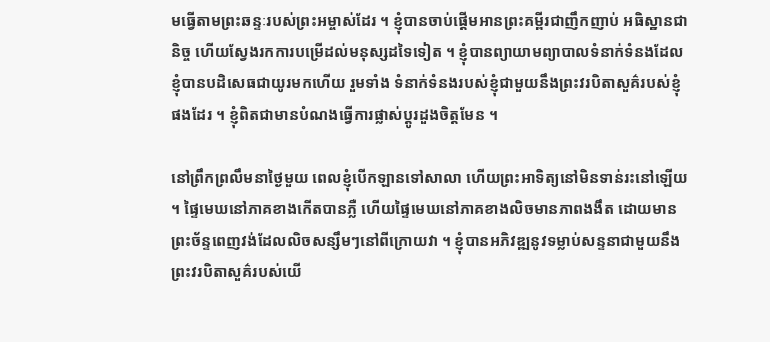មធ្វើតាមព្រះឆន្ទៈរបស់ព្រះអម្ចាស់ដែរ ។ ខ្ញុំបានចាប់ផ្ដើមអានព្រះគម្ពីរជាញឹកញាប់ អធិស្ឋានជានិច្ច ហើយស្វែងរកការបម្រើដល់មនុស្សដទៃទៀត ។ ខ្ញុំបានព្យាយាមព្យាបាលទំនាក់ទំនងដែលខ្ញុំបានបដិសេធជាយូរមកហើយ រួមទាំង ទំនាក់ទំនងរបស់ខ្ញុំជាមួយនឹងព្រះវរបិតាសួគ៌របស់ខ្ញុំផងដែរ ។ ខ្ញុំពិតជាមានបំណងធ្វើការផ្លាស់ប្ដូរដួងចិត្តមែន ។

នៅព្រឹកព្រលឹមនាថ្ងៃមួយ ពេលខ្ញុំបើកឡានទៅសាលា ហើយព្រះអាទិត្យនៅមិនទាន់រះនៅឡើយ ។ ផ្ទៃមេឃនៅភាគខាងកើតបានភ្លឺ ហើយផ្ទៃមេឃនៅភាគខាងលិចមានភាពងងឹត ដោយមានព្រះច័ន្ទពេញវង់ដែលលិចសន្សឹមៗនៅពីក្រោយវា ។ ខ្ញុំបានអភិវឌ្ឍនូវទម្លាប់សន្ទនាជាមួយនឹងព្រះវរបិតាសួគ៌របស់យើ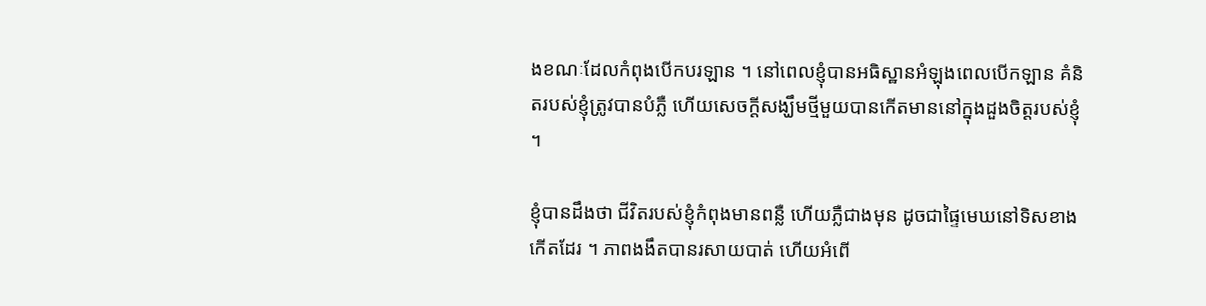ងខណៈដែលកំពុងបើកបរឡាន ។ នៅពេលខ្ញុំបានអធិស្ឋានអំឡុងពេលបើកឡាន គំនិតរបស់ខ្ញុំត្រូវបានបំភ្លឺ ហើយសេចក្ដីសង្ឃឹមថ្មីមួយបានកើតមាននៅក្នុងដួងចិត្តរបស់ខ្ញុំ ។

ខ្ញុំបានដឹងថា ជីវិតរបស់ខ្ញុំកំពុងមានពន្លឺ ហើយភ្លឺជាងមុន ដូចជាផ្ទៃមេឃនៅទិសខាងកើតដែរ ។ ភាពងងឹតបានរសាយបាត់ ហើយអំពើ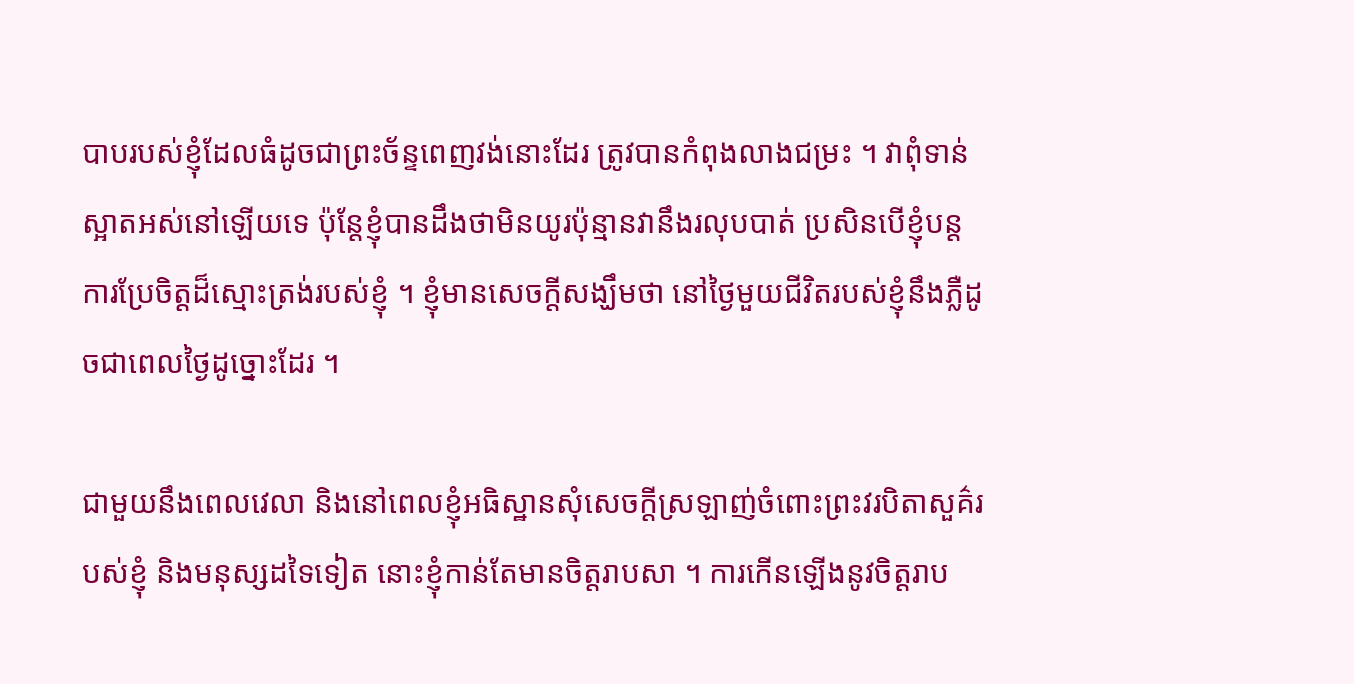បាបរបស់ខ្ញុំដែលធំដូចជាព្រះច័ន្ទពេញវង់នោះដែរ ត្រូវបានកំពុងលាងជម្រះ ។ វាពុំទាន់ស្អាតអស់នៅឡើយទេ ប៉ុន្តែខ្ញុំបានដឹងថាមិនយូរប៉ុន្មានវានឹងរលុបបាត់ ប្រសិនបើខ្ញុំបន្តការប្រែចិត្តដ៏ស្មោះត្រង់របស់ខ្ញុំ ។ ខ្ញុំមានសេចក្ដីសង្ឃឹមថា នៅថ្ងៃមួយជីវិតរបស់ខ្ញុំនឹងភ្លឺដូចជាពេលថ្ងៃដូច្នោះដែរ ។

ជាមួយនឹងពេលវេលា និងនៅពេលខ្ញុំអធិស្ឋានសុំសេចក្ដីស្រឡាញ់ចំពោះព្រះវរបិតាសួគ៌របស់ខ្ញុំ និងមនុស្សដទៃទៀត នោះខ្ញុំកាន់តែមានចិត្តរាបសា ។ ការកើនឡើងនូវចិត្តរាប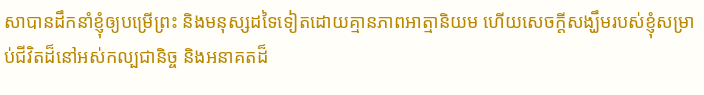សាបានដឹកនាំខ្ញុំឲ្យបម្រើព្រះ និងមនុស្សដទៃទៀតដោយគ្មានភាពអាត្មានិយម ហើយសេចក្ដីសង្ឃឹមរបស់ខ្ញុំសម្រាប់ជីវិតដ៏នៅអស់កល្បជានិច្ច និងអនាគតដ៏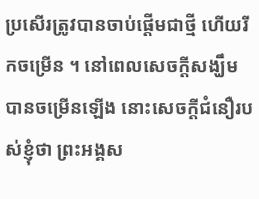ប្រសើរត្រូវបានចាប់ផ្ដើមជាថ្មី ហើយរីកចម្រើន ។ នៅពេលសេចក្ដីសង្ឃឹមបានចម្រើនឡើង នោះសេចក្ដីជំនឿរបស់ខ្ញុំថា ព្រះអង្គស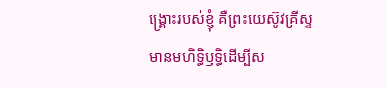ង្គ្រោះរបស់ខ្ញុំ គឺព្រះយេស៊ូវគ្រីស្ទ មានមហិទ្ធិឫទ្ធិដើម្បីស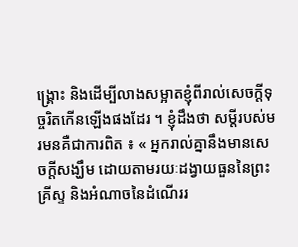ង្គ្រោះ និងដើម្បីលាងសម្អាតខ្ញុំពីរាល់សេចក្ដីទុច្ចរិតកើនឡើងផងដែរ ។ ខ្ញុំដឹងថា សម្ដីរបស់មរមនគឺជាការពិត ៖ « អ្នករាល់គ្នានឹងមានសេចក្ដីសង្ឃឹម ដោយតាមរយៈដង្វាយធួននៃព្រះគ្រីស្ទ និងអំណាចនៃដំណើររ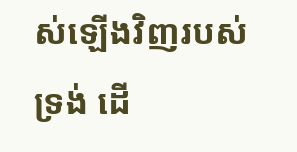ស់ឡើងវិញរបស់ទ្រង់ ដើ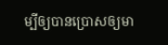ម្បីឲ្យបានប្រោសឲ្យមា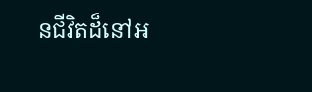នជីវិតដ៏នៅអ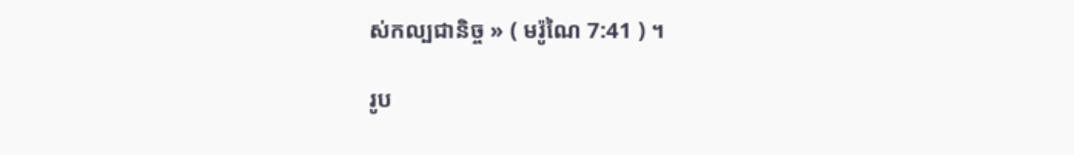ស់កល្បជានិច្ច » ( មរ៉ូណៃ 7:41 ) ។

រូប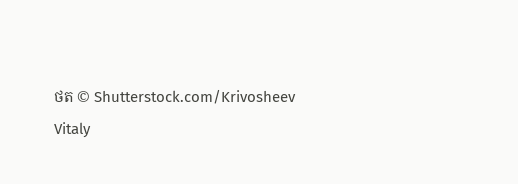ថត © Shutterstock.com/Krivosheev Vitaly